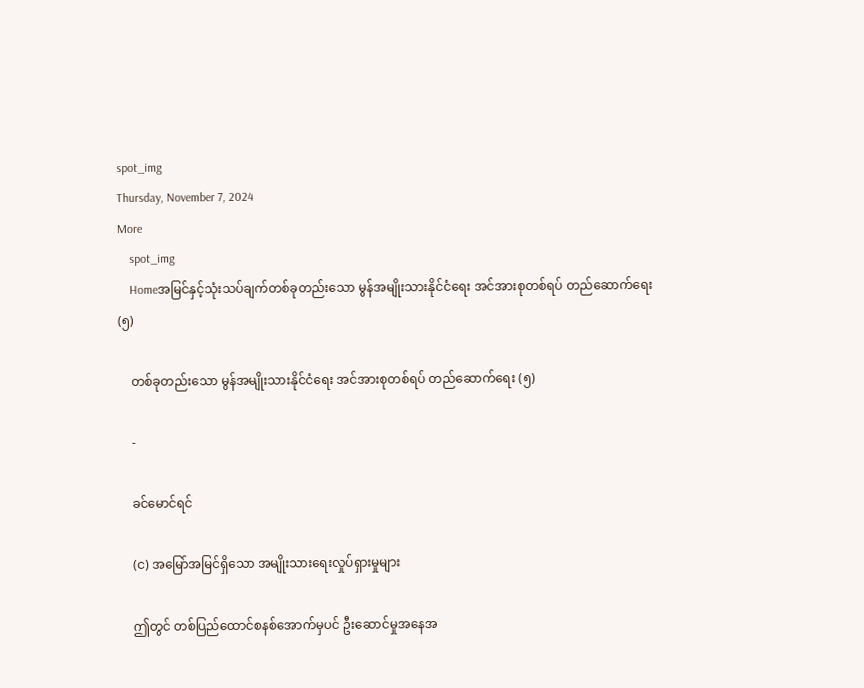spot_img
Thursday, November 7, 2024
More
    spot_img
    Homeအမြင်နှင့်သုံးသပ်ချက်တစ်ခုတည်းသော မွန်အမျိုးသားနိုင်ငံရေး အင်အားစုတစ်ရပ် တည်ဆောက်ရေး (၅)

    တစ်ခုတည်းသော မွန်အမျိုးသားနိုင်ငံရေး အင်အားစုတစ်ရပ် တည်ဆောက်ရေး (၅)

    -

    ခင်မောင်ရင်

    (င) အမြော်အမြင်ရှိသော အမျိုးသားရေးလှုပ်ရှားမှုများ

    ဤတွင် တစ်ပြည်ထောင်စနစ်အောက်မှပင် ဦးဆောင်မှုအနေအ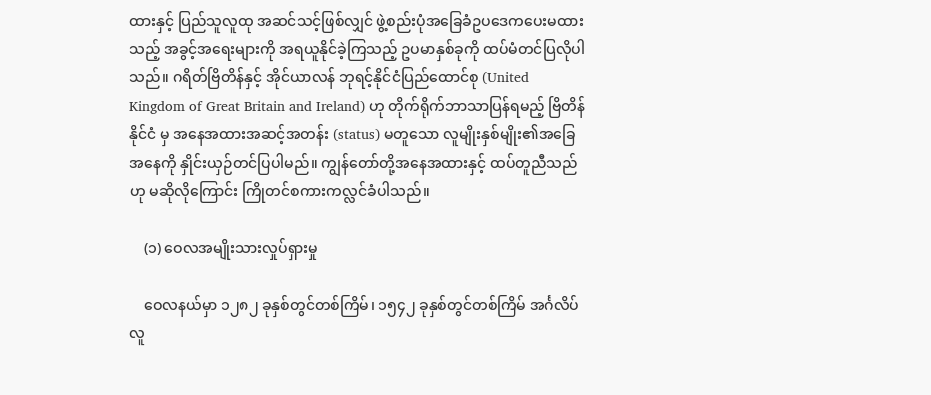ထားနှင့် ပြည်သူလူထု အဆင်သင့်ဖြစ်လျှင် ဖွဲ့စည်းပုံအခြေခံဥပဒေကပေးမထားသည့် အခွင့်အရေးများကို အရယူနိုင်ခဲ့ကြသည့် ဥပမာနှစ်ခုကို ထပ်မံတင်ပြလိုပါသည်။ ဂရိတ်ဗြိတိန်နှင့် အိုင်ယာလန် ဘုရင့်နိုင်ငံပြည်ထောင်စု (United Kingdom of Great Britain and Ireland) ဟု တိုက်ရိုက်ဘာသာပြန်ရမည့် ဗြိတိန်နိုင်ငံ မှ အနေအထားအဆင့်အတန်း (status) မတူသော လူမျိုးနှစ်မျိုး၏အခြေအနေကို နှိုင်းယှဉ်တင်ပြပါမည်။ ကျွန်တော်တို့အနေအထားနှင့် ထပ်တူညီသည်ဟု မဆိုလိုကြောင်း ကြိုတင်စကားကလ္လင်ခံပါသည်။

    (၁) ဝေလအမျိုးသားလှုပ်ရှားမှု

    ဝေလနယ်မှာ ၁၂၈၂ ခုနှစ်တွင်တစ်ကြိမ်၊ ၁၅၄၂ ခုနှစ်တွင်တစ်ကြိမ် အင်္ဂလိပ်လူ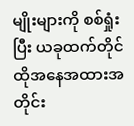မျိုးများကို စစ်ရှုံးပြီး ယခုထက်တိုင် ထိုအနေအထားအတိုင်း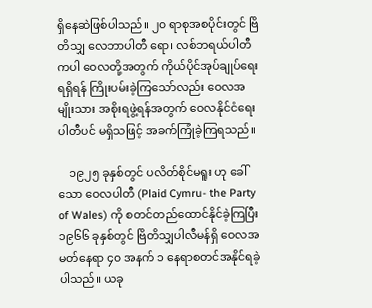ရှိနေဆဲဖြစ်ပါသည်။ ၂၀ ရာစုအစပိုင်းတွင် ဗြိတိသျှ လေဘာပါတီ ရော၊ လစ်ဘရယ်ပါတီကပါ ဝေလတို့အတွက် ကိုယ်ပိုင်အုပ်ချုပ်ရေးရရှိရန် ကြိုးပမ်းခဲ့ကြသော်လည်း ဝေလအမျိုးသား အစိုးရဖွဲ့ရန်အတွက် ဝေလနိုင်ငံရေးပါတီပင် မရှိသဖြင့် အခက်ကြုံခဲ့ကြရသည်။

    ၁၉၂၅ ခုနှစ်တွင် ပလိတ်စိုင်မရူး ဟု ခေါ်သော ဝေလပါတီ (Plaid Cymru- the Party of Wales) ကို စတင်တည်ထောင်နိုင်ခဲ့ကြပြီး ၁၉၆၆ ခုနှစ်တွင် ဗြိတိသျှပါလီမန်ရှိ ဝေလအမတ်နေရာ ၄၀ အနက် ၁ နေရာစတင်အနိုင်ရခဲ့ပါသည်။ ယခု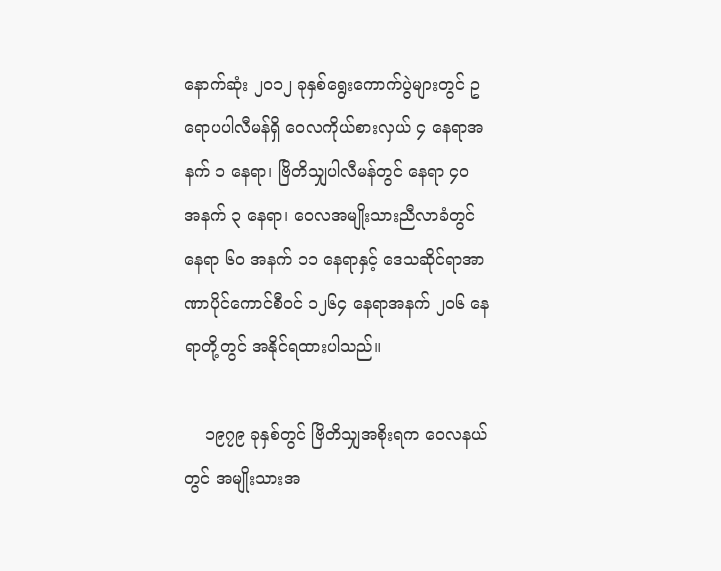နောက်ဆုံး ၂၀၁၂ ခုနှစ်ရွေးကောက်ပွဲများတွင် ဥရောပပါလီမန်ရှိ ဝေလကိုယ်စားလှယ် ၄ နေရာအနက် ၁ နေရာ၊ ဗြိတိသျှပါလီမန်တွင် နေရာ ၄၀ အနက် ၃ နေရာ၊ ဝေလအမျိုးသားညီလာခံတွင် နေရာ ၆၀ အနက် ၁၁ နေရာနှင့် ဒေသဆိုင်ရာအာဏာပိုင်ကောင်စီဝင် ၁၂၆၄ နေရာအနက် ၂၀၆ နေရာတို့တွင် အနိုင်ရထားပါသည်။

    ၁၉၇၉ ခုနှစ်တွင် ဗြိတိသျှအစိုးရက ဝေလနယ်တွင် အမျိုးသားအ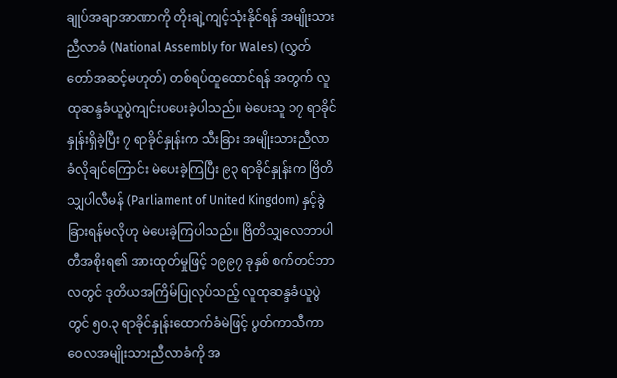ချုပ်အချာအာဏာကို တိုးချဲ့ကျင့်သုံးနိုင်ရန် အမျိုးသားညီလာခံ (National Assembly for Wales) (လွှတ်တော်အဆင့်မဟုတ်) တစ်ရပ်ထူထောင်ရန် အတွက် လူထုဆန္ဒခံယူပွဲကျင်းပပေးခဲ့ပါသည်။ မဲပေးသူ ၁၇ ရာခိုင်နှုန်းရှိခဲ့ပြီး ၇ ရာခိုင်နှုန်းက သီးခြား အမျိုးသားညီလာခံလိုချင်ကြောင်း မဲပေးခဲ့ကြပြီး ၉၃ ရာခိုင်နှုန်းက ဗြိတိသျှပါလီမန် (Parliament of United Kingdom) နှင့်ခွဲခြားရန်မလိုဟု မဲပေးခဲ့ကြပါသည်။ ဗြိတိသျှလေဘာပါတီအစိုးရ၏ အားထုတ်မှုဖြင့် ၁၉၉၇ ခုနှစ် စက်တင်ဘာလတွင် ဒုတိယအကြိမ်ပြုလုပ်သည့် လူထုဆန္ဒခံယူပွဲတွင် ၅၀.၃ ရာခိုင်နှုန်းထောက်ခံမဲဖြင့် ပွတ်ကာသီကာ ဝေလအမျိုးသားညီလာခံကို အ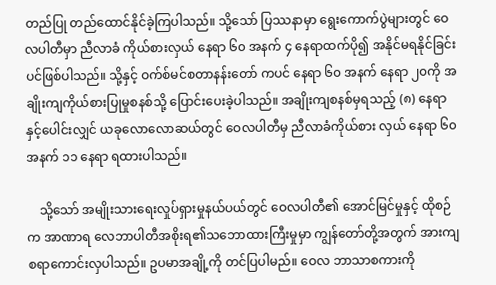တည်ပြု တည်ထောင်နိုင်ခဲ့ကြပါသည်။ သို့သော် ပြဿနာမှာ ရွေးကောက်ပွဲများတွင် ဝေလပါတီမှာ ညီလာခံ ကိုယ်စားလှယ် နေရာ ၆၀ အနက် ၄ နေရာထက်ပို၍ အနိုင်မရနိုင်ခြင်းပင်ဖြစ်ပါသည်။ သို့နှင့် ဝက်စ်မင်စတာနန်းတော် ကပင် နေရာ ၆၀ အနက် နေရာ ၂၀ကို အချိုးကျကိုယ်စားပြုမှုစနစ်သို့ ပြောင်းပေးခဲ့ပါသည်။ အချိုးကျစနစ်မှရသည့် (၈) နေရာနှင့်ပေါင်းလျှင် ယခုလောလောဆယ်တွင် ဝေလပါတီမှ ညီလာခံကိုယ်စား လှယ် နေရာ ၆၀ အနက် ၁၁ နေရာ ရထားပါသည်။

    သို့သော် အမျိုးသားရေးလှုပ်ရှားမှုနယ်ပယ်တွင် ဝေလပါတီ၏ အောင်မြင်မှုနှင့် ထိုစဉ်က အာဏာရ လေဘာပါတီအစိုးရ၏သဘောထားကြီးမှုမှာ ကျွန်တော်တို့အတွက် အားကျစရာကောင်းလှပါသည်။ ဥပမာအချို့ကို တင်ပြပါမည်။ ဝေလ ဘာသာစကားကို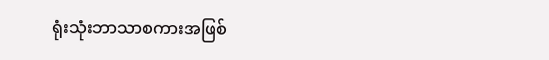ရုံးသုံးဘာသာစကားအဖြစ်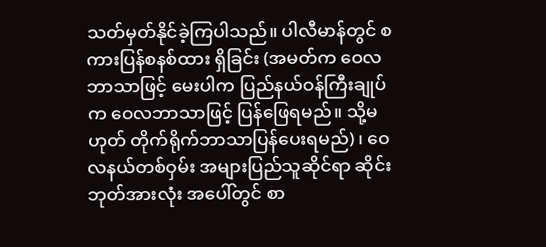သတ်မှတ်နိုင်ခဲ့ကြပါသည်။ ပါလီမာန်တွင် စကားပြန်စနစ်ထား ရှိခြင်း (အမတ်က ဝေလဘာသာဖြင့် မေးပါက ပြည်နယ်ဝန်ကြီးချုပ်က ဝေလဘာသာဖြင့် ပြန်ဖြေရမည်။ သို့မဟုတ် တိုက်ရိုက်ဘာသာပြန်ပေးရမည်)၊ ဝေလနယ်တစ်ဝှမ်း အများပြည်သူဆိုင်ရာ ဆိုင်းဘုတ်အားလုံး အပေါ်တွင် စာ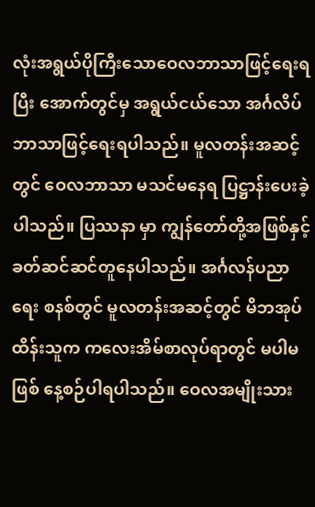လုံးအရွယ်ပိုကြီးသောဝေလဘာသာဖြင့်ရေးရပြီး အောက်တွင်မှ အရွယ်ငယ်သော အင်္ဂလိပ် ဘာသာဖြင့်ရေးရပါသည်။ မူလတန်းအဆင့်တွင် ဝေလဘာသာ မသင်မနေရ ပြဋ္ဌာန်းပေးခဲ့ပါသည်။ ပြဿနာ မှာ ကျွန်တော်တို့အဖြစ်နှင့် ခတ်ဆင်ဆင်တူနေပါသည်။ အင်္ဂလန်ပညာရေး စနစ်တွင် မူလတန်းအဆင့်တွင် မိဘအုပ်ထိန်းသူက ကလေးအိမ်စာလုပ်ရာတွင် မပါမဖြစ် နေ့စဉ်ပါရပါသည်။ ဝေလအမျိုးသား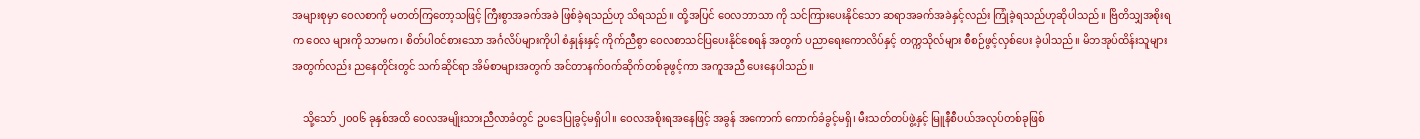အများစုမှာ ဝေလစာကို မတတ်ကြတော့သဖြင့် ကြီးစွာအခက်အခဲ ဖြစ်ခဲ့ရသည်ဟု သိရသည်။ ထို့အပြင် ဝေလဘာသာ ကို သင်ကြားပေးနိုင်သော ဆရာအခက်အခဲနှင့်လည်း ကြုံခဲ့ရသည်ဟုဆိုပါသည်။ ဗြိတိသျှအစိုးရက ဝေလ များကို သာမက၊ စိတ်ပါဝင်စားသော အင်္ဂလိပ်များကိုပါ စံနှုန်းနှင့် ကိုက်ညီစွာ ဝေလစာသင်ပြပေးနိုင်စေရန် အတွက် ပညာရေးကောလိပ်နှင့် တက္ကသိုလ်များ စီစဉ်ဖွင့်လှစ်ပေး ခဲ့ပါသည်။ မိဘအုပ်ထိန်းသူများအတွက်လည်း ညနေတိုင်းတွင် သက်ဆိုင်ရာ အိမ်စာများအတွက် အင်တာနက်ဝက်ဆိုက်တစ်ခုဖွင့်ကာ အကူအညီ ပေးနေပါသည်။

    သို့သော် ၂၀ဝ၆ ခုနှစ်အထိ ဝေလအမျိုးသားညီလာခံတွင် ဥပဒေပြုခွင့်မရှိပါ။ ဝေလအစိုးရအနေဖြင့် အခွန် အကောက် ကောက်ခံခွင့်မရှိ၊ မီးသတ်တပ်ဖွဲ့နှင့် မြူနီစီပယ်အလုပ်တစ်ခုဖြစ်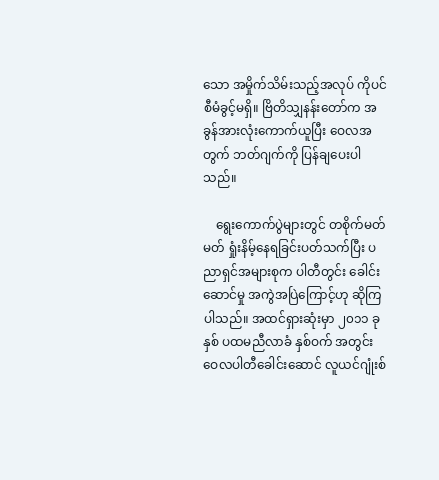သော အမှိုက်သိမ်းသည့်အလုပ် ကိုပင်စီမံခွင့်မရှိ။ ဗြိတိသျှနန်းတော်က အခွန်အားလုံးကောက်ယူပြီး ဝေလအတွက် ဘတ်ဂျက်ကို ပြန်ချပေးပါ သည်။

    ရွေးကောက်ပွဲများတွင် တစိုက်မတ်မတ် ရှုံးနိမ့်နေရခြင်းပတ်သက်ပြီး ပညာရှင်အများစုက ပါတီတွင်း ခေါင်းဆောင်မှု အကွဲအပြဲကြောင့်ဟု ဆိုကြပါသည်။ အထင်ရှားဆုံးမှာ ၂၀၁၁ ခုနှစ် ပထမညီလာခံ နှစ်ဝက် အတွင်း ဝေလပါတီခေါင်းဆောင် လူယင်ဂျုံးစ်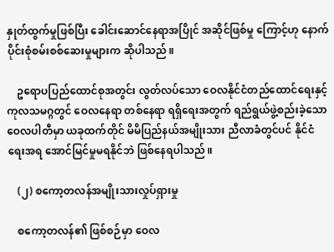နှုတ်ထွက်မှုဖြစ်ပြီး ခေါင်းဆောင်နေရာအပြိုင် အဆိုင်ဖြစ်မှု ကြောင့်ဟု နောက်ပိုင်းစုံစမ်းစစ်ဆေးမှုများက ဆိုပါသည်။

    ဥရောပပြည်ထောင်စုအတွင်း လွတ်လပ်သော ဝေလနိုင်ငံတည်ထောင်ရေးနှင့် ကုလသမဂ္ဂတွင် ဝေလနေရာ တစ်နေရာ ရရှိရေးအတွက် ရည်ရွယ်ဖွဲ့စည်းခဲ့သော ဝေလပါတီမှာ ယခုထက်တိုင် မိမိပြည်နယ်အမျိုးသား ညီလာခံတွင်ပင် နိုင်ငံရေးအရ အောင်မြင်မှုမရနိုင်ဘဲ ဖြစ်နေရပါသည်။

    (၂) စကော့တလန်အမျိုးသားလှုပ်ရှားမှု

    စကော့တလန်၏ ဖြစ်စဉ်မှာ ဝေလ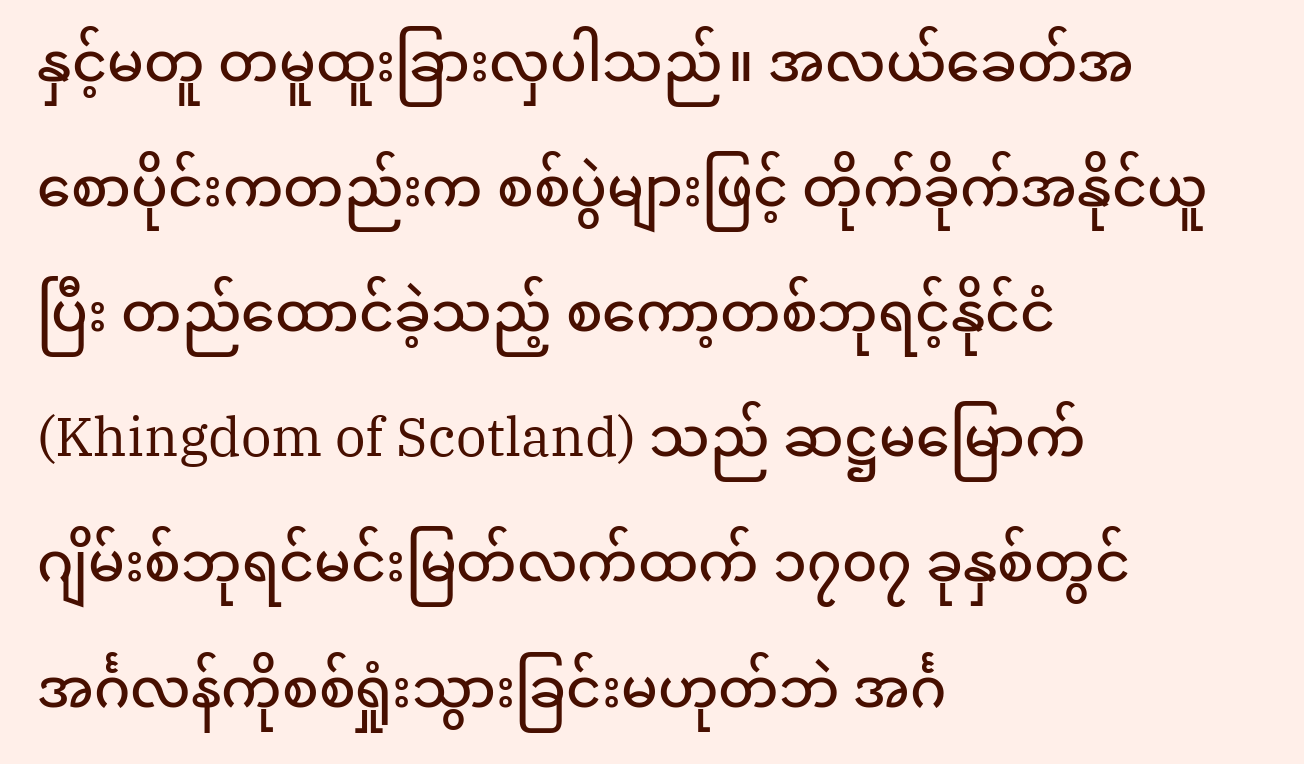နှင့်မတူ တမူထူးခြားလှပါသည်။ အလယ်ခေတ်အစောပိုင်းကတည်းက စစ်ပွဲများဖြင့် တိုက်ခိုက်အနိုင်ယူပြီး တည်ထောင်ခဲ့သည့် စကော့တစ်ဘုရင့်နိုင်ငံ (Khingdom of Scotland) သည် ဆဋ္ဌမမြောက် ဂျိမ်းစ်ဘုရင်မင်းမြတ်လက်ထက် ၁၇၀၇ ခုနှစ်တွင် အင်္ဂလန်ကိုစစ်ရှုံးသွားခြင်းမဟုတ်ဘဲ အင်္ဂ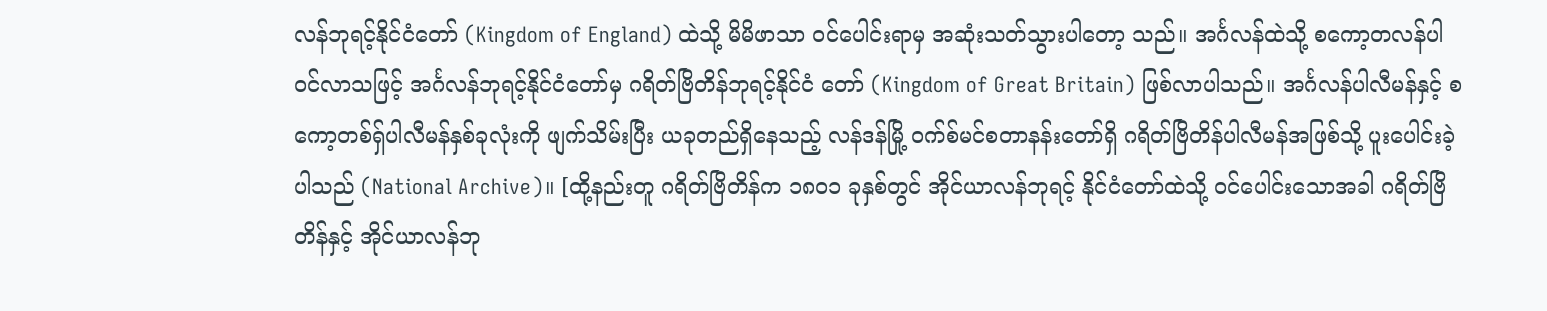လန်ဘုရင့်နိုင်ငံတော် (Kingdom of England) ထဲသို့ မိမိဖာသာ ဝင်ပေါင်းရာမှ အဆုံးသတ်သွားပါတော့ သည်။ အင်္ဂလန်ထဲသို့ စကော့တလန်ပါဝင်လာသဖြင့် အင်္ဂလန်ဘုရင့်နိုင်ငံတော်မှ ဂရိတ်ဗြိတိန်ဘုရင့်နိုင်ငံ တော် (Kingdom of Great Britain) ဖြစ်လာပါသည်။ အင်္ဂလန်ပါလီမန်နှင့် စကော့တစ်ရှ်ပါလီမန်နှစ်ခုလုံးကို ဖျက်သိမ်းပြီး ယခုတည်ရှိနေသည့် လန်ဒန်မြို့ ဝက်စ်မင်စတာနန်းတော်ရှိ ဂရိတ်ဗြိတိန်ပါလီမန်အဖြစ်သို့ ပူးပေါင်းခဲ့ပါသည် (National Archive)။ [ထို့နည်းတူ ဂရိတ်ဗြိတိန်က ၁၈၀၁ ခုနှစ်တွင် အိုင်ယာလန်ဘုရင့် နိုင်ငံတော်ထဲသို့ ဝင်ပေါင်းသောအခါ ဂရိတ်ဗြိတိန်နှင့် အိုင်ယာလန်ဘု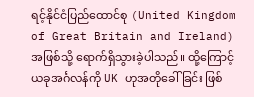ရင့်နိုင်ငံပြည်ထောင်စု (United Kingdom of Great Britain and Ireland) အဖြစ်သို့ ရောက်ရှိသွားခဲ့ပါသည်။ ထို့ကြောင့် ယခုအင်္ဂလန်ကို UK ဟုအတိုခေါ်ခြင်း ဖြစ်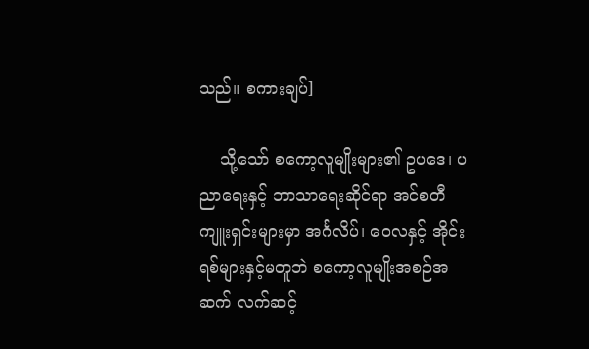သည်။ စကားချပ်]

    သို့သော် စကော့လူမျိုးများ၏ ဥပဒေ၊ ပညာရေးနှင့် ဘာသာရေးဆိုင်ရာ အင်စတီကျူးရှင်းများမှာ အင်္ဂလိပ်၊ ဝေလနှင့် အိုင်းရစ်များနှင့်မတူဘဲ စကော့လူမျိုးအစဉ်အဆက် လက်ဆင့်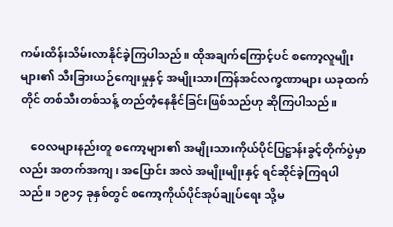ကမ်းထိန်းသိမ်းလာနိုင်ခဲ့ကြပါသည်။ ထိုအချက်ကြောင့်ပင် စကော့လူမျိုးများ၏ သီးခြားယဉ်ကျေးမှုနှင့် အမျိုးသားကြန်အင်လက္ခဏာများ ယခုထက်တိုင် တစ်သီးတစ်သန့် တည်တံ့နေနိုင်ခြင်းဖြစ်သည်ဟု ဆိုကြပါသည်။

    ဝေလများနည်းတူ စကော့များ၏ အမျိုးသားကိုယ်ပိုင်ပြဋ္ဌာန်းခွင့်တိုက်ပွဲမှာလည်း အတက်အကျ၊ အပြောင်း အလဲ အမျိုးမျိုးနှင့် ရင်ဆိုင်ခဲ့ကြရပါသည်။ ၁၉၁၄ ခုနှစ်တွင် စကော့ကိုယ်ပိုင်အုပ်ချုပ်ရေး သို့မ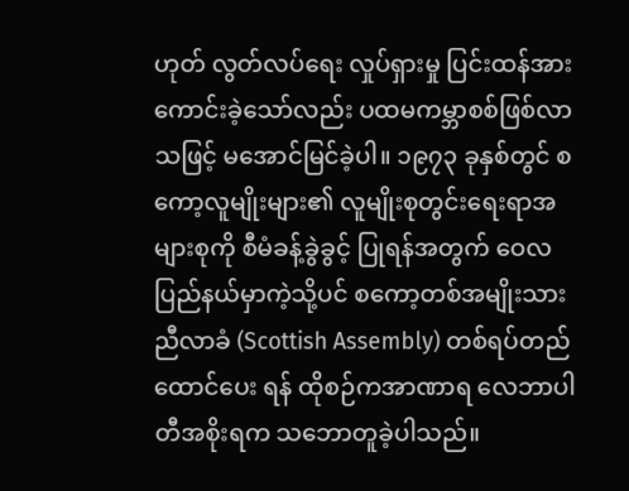ဟုတ် လွတ်လပ်ရေး လှုပ်ရှားမှု ပြင်းထန်အားကောင်းခဲ့သော်လည်း ပထမကမ္ဘာစစ်ဖြစ်လာသဖြင့် မအောင်မြင်ခဲ့ပါ။ ၁၉၇၃ ခုနှစ်တွင် စကော့လူမျိုးများ၏ လူမျိုးစုတွင်းရေးရာအများစုကို စီမံခန့်ခွဲခွင့် ပြုရန်အတွက် ဝေလပြည်နယ်မှာကဲ့သို့ပင် စကော့တစ်အမျိုးသားညီလာခံ (Scottish Assembly) တစ်ရပ်တည်ထောင်ပေး ရန် ထိုစဉ်ကအာဏာရ လေဘာပါတီအစိုးရက သဘောတူခဲ့ပါသည်။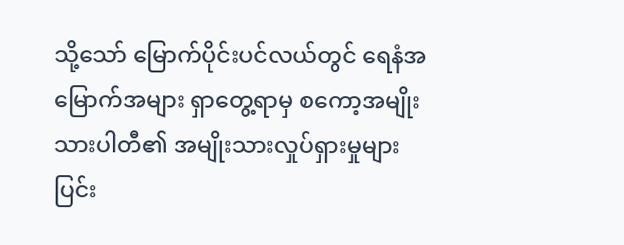သို့သော် မြောက်ပိုင်းပင်လယ်တွင် ရေနံအမြောက်အများ ရှာတွေ့ရာမှ စကော့အမျိုးသားပါတီ၏ အမျိုးသားလှုပ်ရှားမှုများ ပြင်း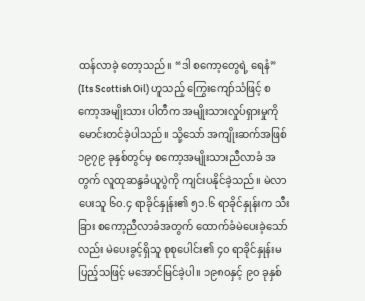ထန်လာခဲ့ တော့သည်။ “ဒါ စကော့တွေရဲ့ ရေနံ” (Its Scottish Oil) ဟူသည့် ကြွေးကျော်သံဖြင့် စကော့အမျိုးသား ပါတီက အမျိုးသားလှုပ်ရှားမှုကို မောင်းတင်ခဲ့ပါသည်။ သို့သော် အကျိုးဆက်အဖြစ် ၁၉၇၉ ခုနှစ်တွင်မှ စကော့အမျိုးသားညီလာခံ အတွက် လူထုဆန္ဒခံယူပွဲကို ကျင်းပနိုင်ခဲ့သည်။ မဲလာပေးသူ ၆၀.၄ ရာခိုင်နှုန်း၏ ၅၁.၆ ရာခိုင်နှုန်းက သီးခြား စကော့ညီလာခံအတွက် ထောက်ခံမဲပေးခဲ့သော်လည်း မဲပေးခွင့်ရှိသူ စုစုပေါင်း၏ ၄၀ ရာခိုင်နှုန်းမပြည့်သဖြင့် မအောင်မြင်ခဲ့ပါ။ ၁၉၈၀နှင့် ၉၀ ခုနှစ်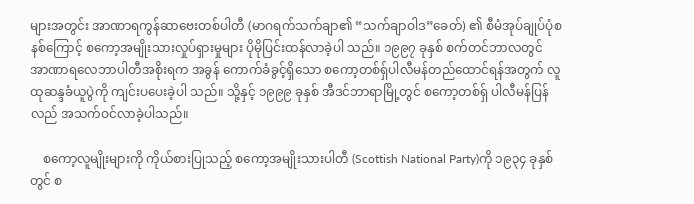များအတွင်း အာဏာရကွန်ဆာဗေးတစ်ပါတီ (မာဂရက်သက်ချာ၏ “သက်ချာဝါဒ”ခေတ်) ၏ စီမံအုပ်ချုပ်ပုံစနစ်ကြောင့် စကော့အမျိုးသားလှုပ်ရှားမှုများ ပိုမိုပြင်းထန်လာခဲ့ပါ သည်။ ၁၉၉၇ ခုနှစ် စက်တင်ဘာလတွင် အာဏာရလေဘာပါတီအစိုးရက အခွန် ကောက်ခံခွင့်ရှိသော စကော့တစ်ရှ်ပါလီမန်တည်ထောင်ရန်အတွက် လူထုဆန္ဒခံယူပွဲကို ကျင်းပပေးခဲ့ပါ သည်။ သို့နှင့် ၁၉၉၉ ခုနှစ် အီဒင်ဘာရာမြို့တွင် စကော့တစ်ရှ် ပါလီမန်ပြန်လည် အသက်ဝင်လာခဲ့ပါသည်။

    စကော့လူမျိုးများကို ကိုယ်စားပြုသည့် စကော့အမျိုးသားပါတီ (Scottish National Party)ကို ၁၉၃၄ ခုနှစ်တွင် စ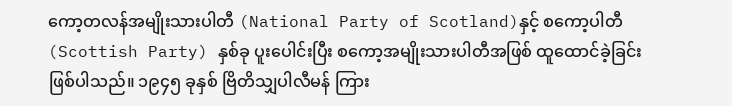ကော့တလန်အမျိုးသားပါတီ (National Party of Scotland)နှင့် စကော့ပါတီ (Scottish Party) နှစ်ခု ပူးပေါင်းပြီး စကော့အမျိုးသားပါတီအဖြစ် ထူထောင်ခဲ့ခြင်းဖြစ်ပါသည်။ ၁၉၄၅ ခုနှစ် ဗြိတိသျှပါလီမန် ကြား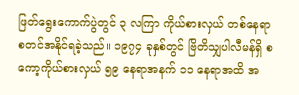ဖြတ်ရွေးကောက်ပွဲတွင် ၃ လကြာ ကိုယ်စားလှယ် တစ်နေရာ စတင်အနိုင်ရခဲ့သည်။ ၁၉၇၄ ခုနှစ်တွင် ဗြိတိသျှပါလီမန်ရှိ စကော့ကိုယ်စားလှယ် ၅၉ နေရာအနက် ၁၁ နေရာအထိ အ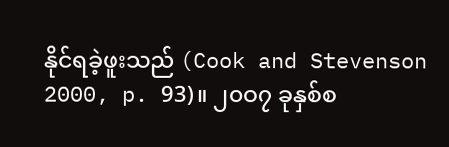နိုင်ရခဲ့ဖူးသည် (Cook and Stevenson 2000, p. 93)။ ၂၀ဝ၇ ခုနှစ်စ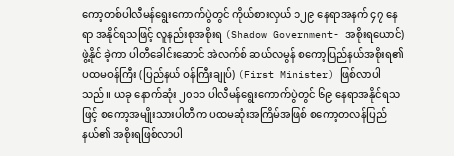ကော့တစ်ပါလီမန်ရွေးကောက်ပွဲတွင် ကိုယ်စားလှယ် ၁၂၉ နေရာအနက် ၄၇ နေရာ အနိုင်ရသဖြင့် လူနည်းစုအစိုးရ (Shadow Government- အစိုးရယောင်) ဖွဲ့နိုင် ခဲ့ကာ ပါတီခေါင်းဆောင် အဲလက်စ် ဆယ်လမွန် စကော့ပြည်နယ်အစိုးရ၏ ပထမဝန်ကြီး (ပြည်နယ် ဝန်ကြီးချုပ်) (First Minister) ဖြစ်လာပါသည်။ ယခု နောက်ဆုံး ၂၀၁၁ ပါလီမန်ရွေးကောက်ပွဲတွင် ၆၉ နေရာအနိုင်ရသဖြင့် စကော့အမျိုးသားပါတီက ပထမဆုံးအကြိမ်အဖြစ် စကော့တလန်ပြည်နယ်၏ အစိုးရဖြစ်လာပါ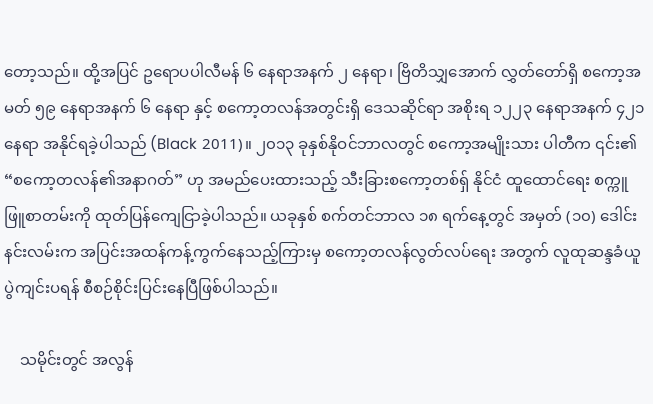တော့သည်။ ထို့အပြင် ဥရောပပါလီမန် ၆ နေရာအနက် ၂ နေရာ၊ ဗြိတိသျှအောက် လွှတ်တော်ရှိ စကော့အမတ် ၅၉ နေရာအနက် ၆ နေရာ နှင့် စကော့တလန်အတွင်းရှိ ဒေသဆိုင်ရာ အစိုးရ ၁၂၂၃ နေရာအနက် ၄၂၁ နေရာ အနိုင်ရခဲ့ပါသည် (Black 2011)။ ၂၀၁၃ ခုနှစ်နိုဝင်ဘာလတွင် စကော့အမျိုးသား ပါတီက ၎င်း၏ “စကော့တလန်၏အနာဂတ်” ဟု အမည်ပေးထားသည့် သီးခြားစကော့တစ်ရှ် နိုင်ငံ ထူထောင်ရေး စက္ကူဖြူစာတမ်းကို ထုတ်ပြန်ကျေငြာခဲ့ပါသည်။ ယခုနှစ် စက်တင်ဘာလ ၁၈ ရက်နေ့တွင် အမှတ် (၁၀) ဒေါင်းနင်းလမ်းက အပြင်းအထန်ကန့်ကွက်နေသည့်ကြားမှ စကော့တလန်လွတ်လပ်ရေး အတွက် လူထုဆန္ဒခံယူပွဲကျင်းပရန် စီစဉ်စိုင်းပြင်းနေပြီဖြစ်ပါသည်။

    သမိုင်းတွင် အလွန်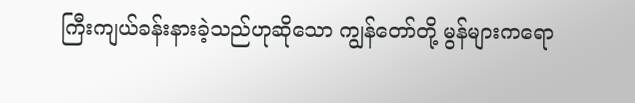ကြီးကျယ်ခန်းနားခဲ့သည်ဟုဆိုသော ကျွန်တော်တို့ မွန်များကရော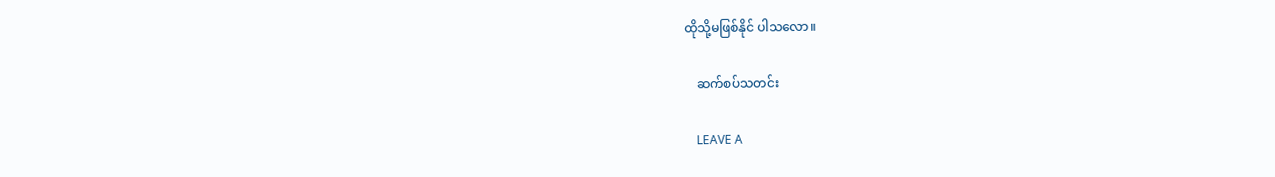ထိုသို့မဖြစ်နိုင် ပါသလော။

    ဆက်စပ်သတင်း

    LEAVE A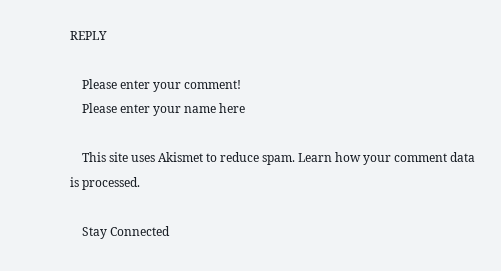REPLY

    Please enter your comment!
    Please enter your name here

    This site uses Akismet to reduce spam. Learn how your comment data is processed.

    Stay Connected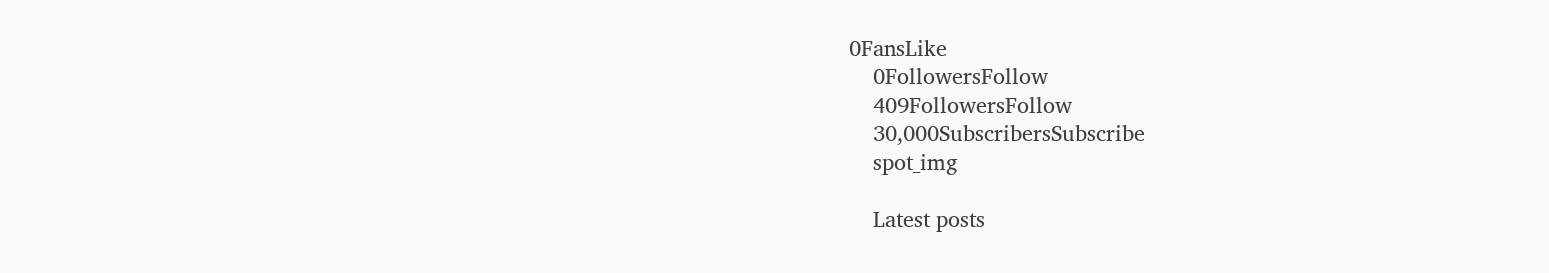0FansLike
    0FollowersFollow
    409FollowersFollow
    30,000SubscribersSubscribe
    spot_img

    Latest posts